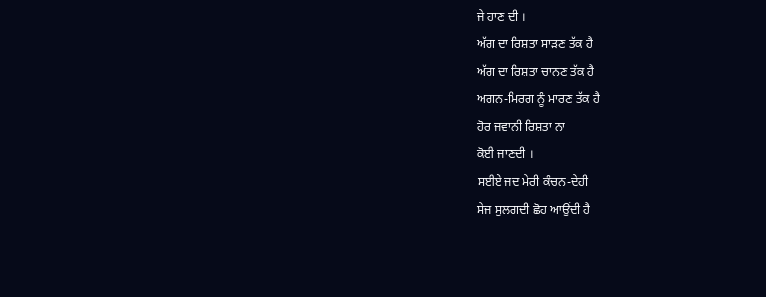ਜੇ ਹਾਣ ਦੀ ।
ਅੱਗ ਦਾ ਰਿਸ਼ਤਾ ਸਾੜਣ ਤੱਕ ਹੈ
ਅੱਗ ਦਾ ਰਿਸ਼ਤਾ ਚਾਨਣ ਤੱਕ ਹੈ
ਅਗਨ-ਮਿਰਗ ਨੂੰ ਮਾਰਣ ਤੱਕ ਹੈ
ਹੋਰ ਜਵਾਨੀ ਰਿਸ਼ਤਾ ਨਾ
ਕੋਈ ਜਾਣਦੀ ।
ਸਈਏ ਜਦ ਮੇਰੀ ਕੰਚਨ-ਦੇਹੀ
ਸੇਜ ਸੁਲਗਦੀ ਛੋਹ ਆਉਂਦੀ ਹੈ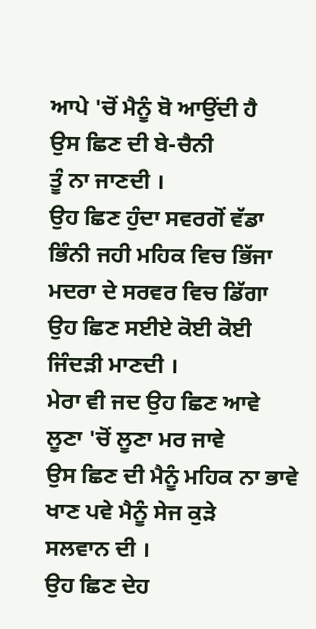ਆਪੇ 'ਚੋਂ ਮੈਨੂੰ ਬੋ ਆਉਂਦੀ ਹੈ
ਉਸ ਛਿਣ ਦੀ ਬੇ-ਚੈਨੀ
ਤੂੰ ਨਾ ਜਾਣਦੀ ।
ਉਹ ਛਿਣ ਹੁੰਦਾ ਸਵਰਗੋਂ ਵੱਡਾ
ਭਿੰਨੀ ਜਹੀ ਮਹਿਕ ਵਿਚ ਭਿੱਜਾ
ਮਦਰਾ ਦੇ ਸਰਵਰ ਵਿਚ ਡਿੱਗਾ
ਉਹ ਛਿਣ ਸਈਏ ਕੋਈ ਕੋਈ
ਜਿੰਦੜੀ ਮਾਣਦੀ ।
ਮੇਰਾ ਵੀ ਜਦ ਉਹ ਛਿਣ ਆਵੇ
ਲੂਣਾ 'ਚੋਂ ਲੂਣਾ ਮਰ ਜਾਵੇ
ਉਸ ਛਿਣ ਦੀ ਮੈਨੂੰ ਮਹਿਕ ਨਾ ਭਾਵੇ
ਖਾਣ ਪਵੇ ਮੈਨੂੰ ਸੇਜ ਕੁੜੇ
ਸਲਵਾਨ ਦੀ ।
ਉਹ ਛਿਣ ਦੇਹ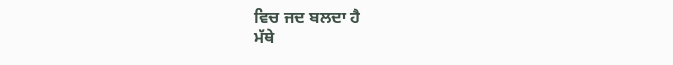ਵਿਚ ਜਦ ਬਲਦਾ ਹੈ
ਮੱਥੇ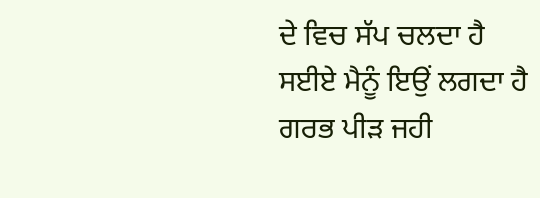ਦੇ ਵਿਚ ਸੱਪ ਚਲਦਾ ਹੈ
ਸਈਏ ਮੈਨੂੰ ਇਉਂ ਲਗਦਾ ਹੈ
ਗਰਭ ਪੀੜ ਜਹੀ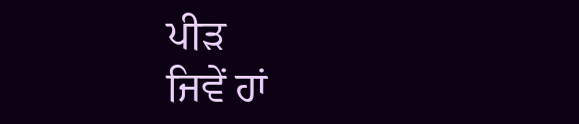ਪੀੜ
ਜਿਵੇਂ ਹਾਂ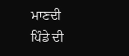ਮਾਣਦੀ
ਪਿੰਡੇ ਦੀ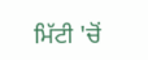ਮਿੱਟੀ 'ਚੋਂ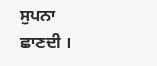ਸੁਪਨਾ
ਛਾਣਦੀ ।